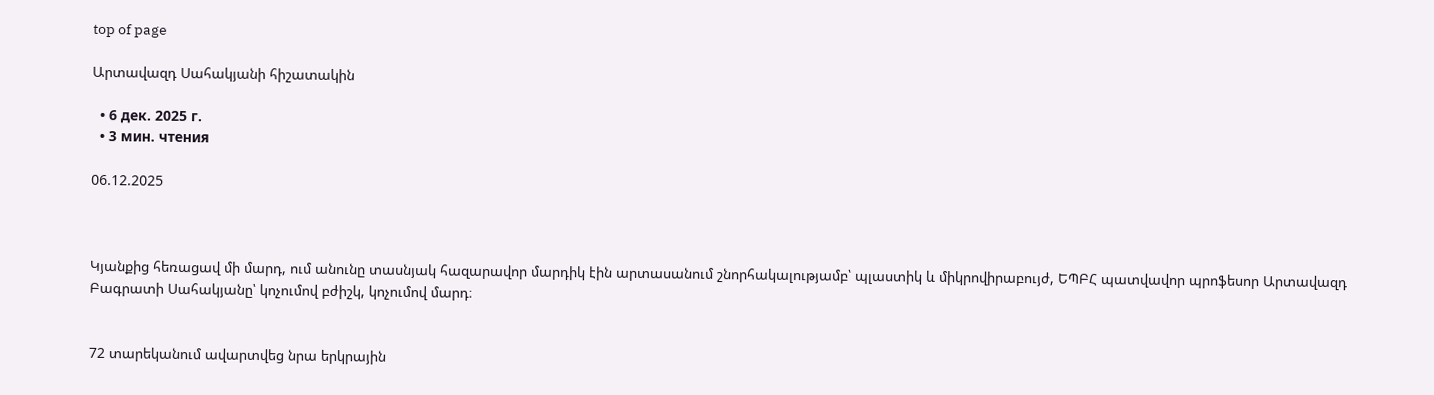top of page

Արտավազդ Սահակյանի հիշատակին

  • 6 дек. 2025 г.
  • 3 мин. чтения

06.12.2025



Կյանքից հեռացավ մի մարդ, ում անունը տասնյակ հազարավոր մարդիկ էին արտասանում շնորհակալությամբ՝ պլաստիկ և միկրովիրաբույժ, ԵՊԲՀ պատվավոր պրոֆեսոր Արտավազդ Բագրատի Սահակյանը՝ կոչումով բժիշկ, կոչումով մարդ։


72 տարեկանում ավարտվեց նրա երկրային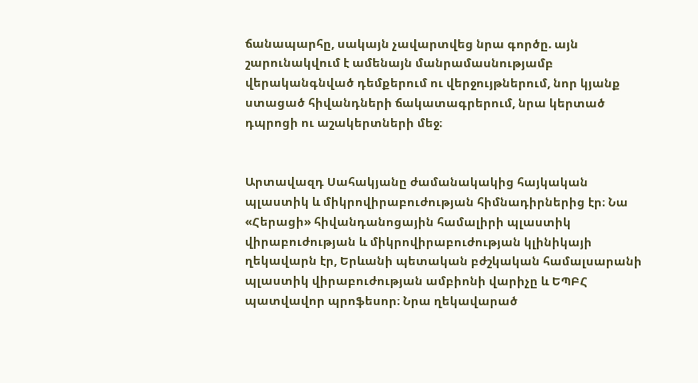ճանապարհը, սակայն չավարտվեց նրա գործը. այն շարունակվում է ամենայն մանրամասնությամբ վերականգնված դեմքերում ու վերջույթներում, նոր կյանք ստացած հիվանդների ճակատագրերում, նրա կերտած դպրոցի ու աշակերտների մեջ։


Արտավազդ Սահակյանը ժամանակակից հայկական պլաստիկ և միկրովիրաբուժության հիմնադիրներից էր։ Նա «Հերացի» հիվանդանոցային համալիրի պլաստիկ վիրաբուժության և միկրովիրաբուժության կլինիկայի ղեկավարն էր, Երևանի պետական բժշկական համալսարանի պլաստիկ վիրաբուժության ամբիոնի վարիչը և ԵՊԲՀ պատվավոր պրոֆեսոր։ Նրա ղեկավարած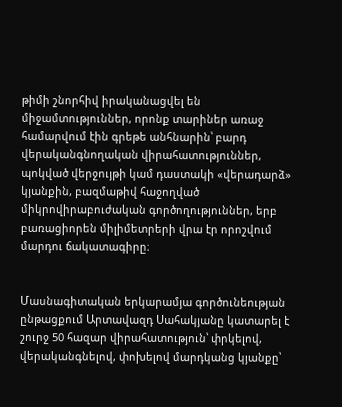թիմի շնորհիվ իրականացվել են միջամտություններ, որոնք տարիներ առաջ համարվում էին գրեթե անհնարին՝ բարդ վերականգնողական վիրահատություններ, պոկված վերջույթի կամ դաստակի «վերադարձ» կյանքին, բազմաթիվ հաջողված միկրովիրաբուժական գործողություններ, երբ բառացիորեն միլիմետրերի վրա էր որոշվում մարդու ճակատագիրը։


Մասնագիտական երկարամյա գործունեության ընթացքում Արտավազդ Սահակյանը կատարել է շուրջ 50 հազար վիրահատություն՝ փրկելով, վերականգնելով, փոխելով մարդկանց կյանքը՝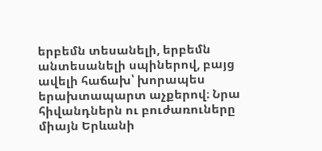երբեմն տեսանելի, երբեմն անտեսանելի սպիներով, բայց ավելի հաճախ՝ խորապես երախտապարտ աչքերով։ Նրա հիվանդներն ու բուժառուները միայն Երևանի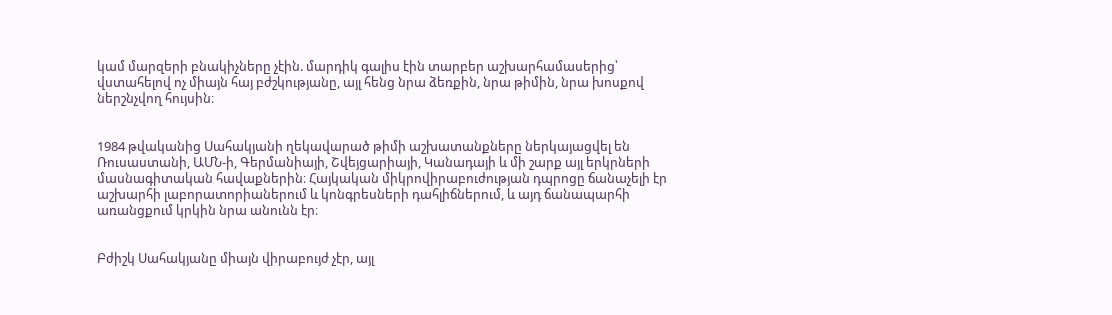կամ մարզերի բնակիչները չէին. մարդիկ գալիս էին տարբեր աշխարհամասերից՝ վստահելով ոչ միայն հայ բժշկությանը, այլ հենց նրա ձեռքին, նրա թիմին, նրա խոսքով ներշնչվող հույսին։


1984 թվականից Սահակյանի ղեկավարած թիմի աշխատանքները ներկայացվել են Ռուսաստանի, ԱՄՆ-ի, Գերմանիայի, Շվեյցարիայի, Կանադայի և մի շարք այլ երկրների մասնագիտական հավաքներին։ Հայկական միկրովիրաբուժության դպրոցը ճանաչելի էր աշխարհի լաբորատորիաներում և կոնգրեսների դահլիճներում, և այդ ճանապարհի առանցքում կրկին նրա անունն էր։


Բժիշկ Սահակյանը միայն վիրաբույժ չէր, այլ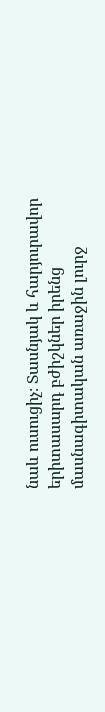նաև ուսուցիչ։ Տասնյակ և հարյուրավոր երիտասարդ բժիշկներ իրենց մասնագիտական առաջին լուրջ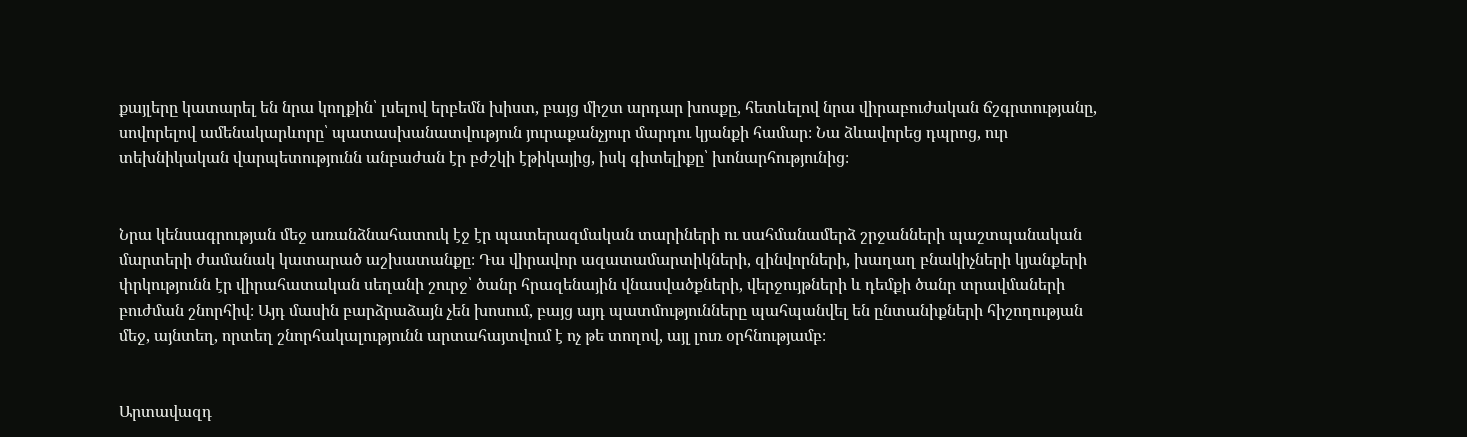քայլերը կատարել են նրա կողքին՝ լսելով երբեմն խիստ, բայց միշտ արդար խոսքը, հետևելով նրա վիրաբուժական ճշգրտությանը, սովորելով ամենակարևորը՝ պատասխանատվություն յուրաքանչյուր մարդու կյանքի համար։ Նա ձևավորեց դպրոց, ուր տեխնիկական վարպետությունն անբաժան էր բժշկի էթիկայից, իսկ գիտելիքը՝ խոնարհությունից։


Նրա կենսագրության մեջ առանձնահատուկ էջ էր պատերազմական տարիների ու սահմանամերձ շրջանների պաշտպանական մարտերի ժամանակ կատարած աշխատանքը։ Դա վիրավոր ազատամարտիկների, զինվորների, խաղաղ բնակիչների կյանքերի փրկությունն էր վիրահատական սեղանի շուրջ՝ ծանր հրազենային վնասվածքների, վերջույթների և դեմքի ծանր տրավմաների բուժման շնորհիվ։ Այդ մասին բարձրաձայն չեն խոսում, բայց այդ պատմությունները պահպանվել են ընտանիքների հիշողության մեջ, այնտեղ, որտեղ շնորհակալությունն արտահայտվում է ոչ թե տողով, այլ լուռ օրհնությամբ։


Արտավազդ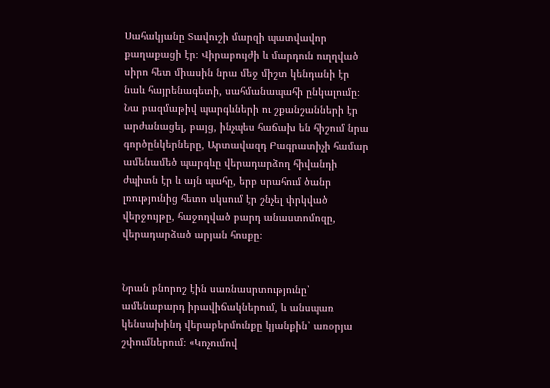Սահակյանը Տավուշի մարզի պատվավոր քաղաքացի էր։ Վիրաբույժի և մարդուն ուղղված սիրո հետ միասին նրա մեջ միշտ կենդանի էր նաև հայրենագետի, սահմանապահի ընկալումը։ Նա բազմաթիվ պարգևների ու շքանշանների էր արժանացել, բայց, ինչպես հաճախ են հիշում նրա գործընկերները, Արտավազդ Բագրատիչի համար ամենամեծ պարգևը վերադարձող հիվանդի ժպիտն էր և այն պահը, երբ սրահում ծանր լռությունից հետո սկսում էր շնչել փրկված վերջույթը, հաջողված բարդ անաստոմոզը, վերադարձած արյան հոսքը։


Նրան բնորոշ էին սառնասրտությունը՝ ամենաբարդ իրավիճակներում, և անսպառ կենսախինդ վերաբերմունքը կյանքին՝ առօրյա շփումներում։ «Կոչումով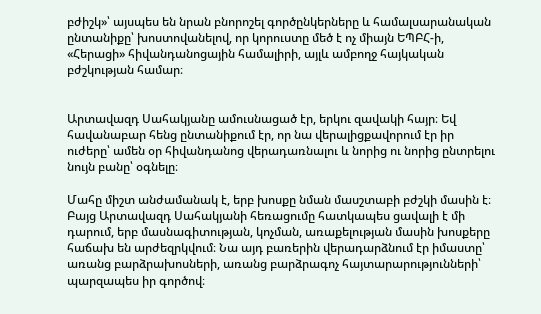բժիշկ»՝ այսպես են նրան բնորոշել գործընկերները և համալսարանական ընտանիքը՝ խոստովանելով, որ կորուստը մեծ է ոչ միայն ԵՊԲՀ-ի, «Հերացի» հիվանդանոցային համալիրի, այլև ամբողջ հայկական բժշկության համար։


Արտավազդ Սահակյանը ամուսնացած էր, երկու զավակի հայր։ Եվ հավանաբար հենց ընտանիքում էր, որ նա վերալիցքավորում էր իր ուժերը՝ ամեն օր հիվանդանոց վերադառնալու և նորից ու նորից ընտրելու նույն բանը՝ օգնելը։

Մահը միշտ անժամանակ է, երբ խոսքը նման մասշտաբի բժշկի մասին է։ Բայց Արտավազդ Սահակյանի հեռացումը հատկապես ցավալի է մի դարում, երբ մասնագիտության, կոչման, առաքելության մասին խոսքերը հաճախ են արժեզրկվում։ Նա այդ բառերին վերադարձնում էր իմաստը՝ առանց բարձրախոսների, առանց բարձրագոչ հայտարարությունների՝ պարզապես իր գործով։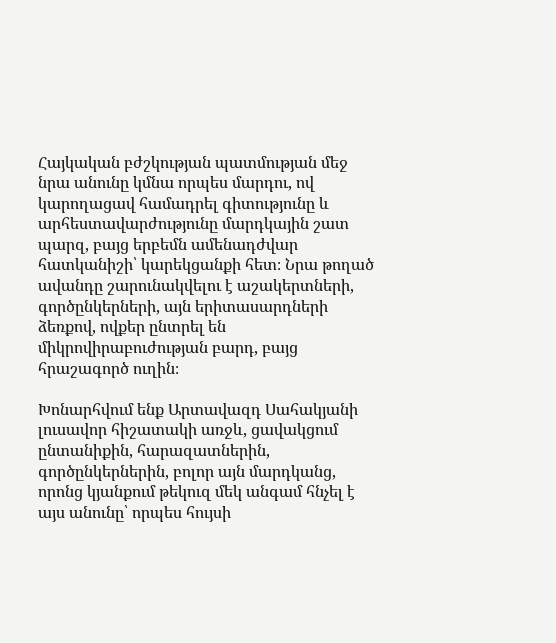Հայկական բժշկության պատմության մեջ նրա անունը կմնա որպես մարդու, ով կարողացավ համադրել գիտությունը և արհեստավարժությունը մարդկային շատ պարզ, բայց երբեմն ամենադժվար հատկանիշի՝ կարեկցանքի հետ։ Նրա թողած ավանդը շարունակվելու է աշակերտների, գործընկերների, այն երիտասարդների ձեռքով, ովքեր ընտրել են միկրովիրաբուժության բարդ, բայց հրաշագործ ուղին։

Խոնարհվում ենք Արտավազդ Սահակյանի լուսավոր հիշատակի առջև, ցավակցում ընտանիքին, հարազատներին, գործընկերներին, բոլոր այն մարդկանց, որոնց կյանքում թեկուզ մեկ անգամ հնչել է այս անունը՝ որպես հույսի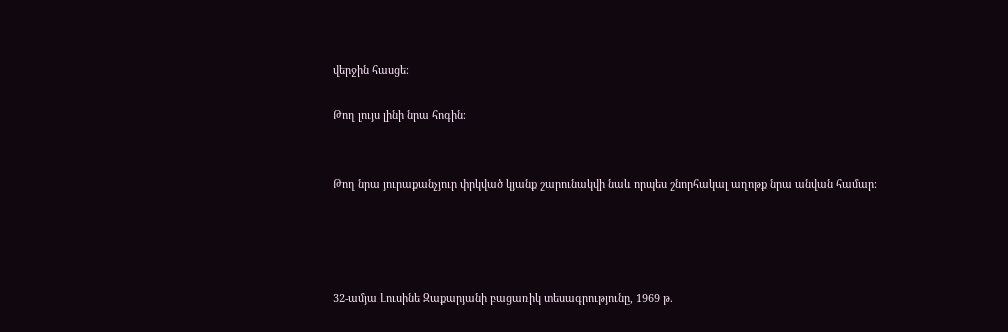վերջին հասցե։

Թող լույս լինի նրա հոգին։


Թող նրա յուրաքանչյուր փրկված կյանք շարունակվի նաև որպես շնորհակալ աղոթք նրա անվան համար։




32-ամյա Լուսինե Զաքարյանի բացառիկ տեսագրությունը, 1969 թ.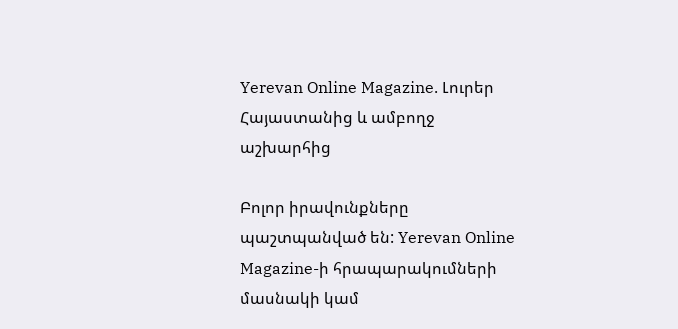Yerevan Online Magazine. Լուրեր Հայաստանից և ամբողջ աշխարհից

Բոլոր իրավունքները պաշտպանված են: Yerevan Online Magazine-ի հրապարակումների մասնակի կամ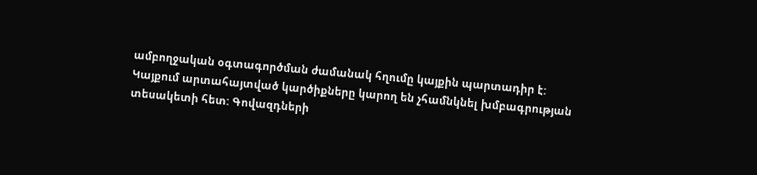ամբողջական օգտագործման ժամանակ հղումը կայքին պարտադիր է: Կայքում արտահայտված կարծիքները կարող են չհամնկնել խմբագրության տեսակետի հետ: Գովազդների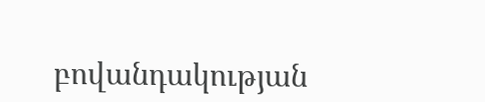բովանդակության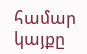համար կայքը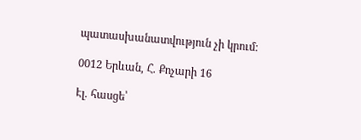պատասխանատվություն չի կրում:

0012 Երևան, Հ. Քոչարի 16

Էլ. հասցե՝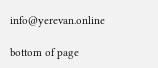info@yerevan.online

bottom of page